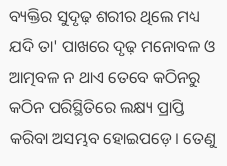ବ୍ୟକ୍ତିର ସୁଦୃଢ଼ ଶରୀର ଥିଲେ ମଧ୍ୟ ଯଦି ତା' ପାଖରେ ଦୃଢ଼ ମନୋବଳ ଓ ଆତ୍ମବଳ ନ ଥାଏ ତେବେ କଠିନରୁ କଠିନ ପରିସ୍ଥିତିରେ ଲକ୍ଷ୍ୟ ପ୍ରାପ୍ତି କରିବା ଅସମ୍ଭବ ହୋଇପଡ଼େ। ତେଣୁ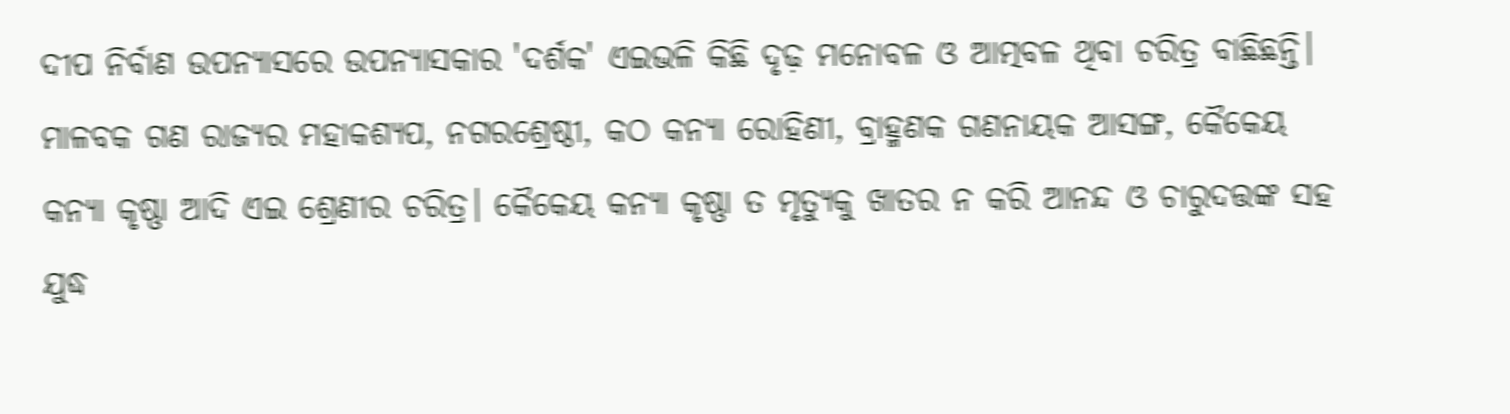ଦୀପ ନିର୍ବାଣ ଉପନ୍ୟାସରେ ଉପନ୍ୟାସକାର 'ଦର୍ଶକ' ଏଇଭଳି କିଛି ଦୃଢ଼ ମନୋବଳ ଓ ଆତ୍ମବଳ ଥିବା ଚରିତ୍ର ବାଛିଛନ୍ତି। ମାଳବକ ଗଣ ରାଜ୍ୟର ମହାକଶ୍ୟପ, ନଗରଶ୍ରେଷ୍ଠୀ, କଠ କନ୍ୟା ରୋହିଣୀ, ବ୍ରାହ୍ମଣକ ଗଣନାୟକ ଆସଙ୍ଗ, କୈକେୟ କନ୍ୟା କୃଷ୍ଣା ଆଦି ଏଇ ଶ୍ରେଣୀର ଚରିତ୍ର। କୈକେୟ କନ୍ୟା କୃଷ୍ଣା ତ ମୃତ୍ୟୁକୁ ଖାତର ନ କରି ଆନନ୍ଦ ଓ ଚାରୁଦତ୍ତଙ୍କ ସହ ଯୁଦ୍ଧ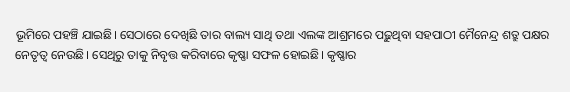ଭୂମିରେ ପହଞ୍ଚି ଯାଇଛି। ସେଠାରେ ଦେଖିଛି ତାର ବାଲ୍ୟ ସାଥି ତଥା ଏଲଙ୍କ ଆଶ୍ରମରେ ପଢ଼ୁଥିବା ସହପାଠୀ ମୈନେନ୍ଦ୍ର ଶତ୍ରୁ ପକ୍ଷର ନେତୃତ୍ୱ ନେଉଛି। ସେଥିରୁ ତାକୁ ନିବୃତ୍ତ କରିବାରେ କୃଷ୍ଣା ସଫଳ ହୋଇଛି। କୃଷ୍ଣାର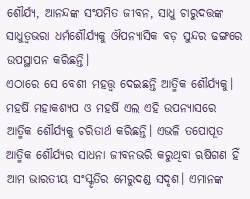ଶୌର୍ଯ୍ୟ, ଆନନ୍ଦଙ୍କ ସଂଯମିତ ଜୀବନ, ସାଧୁ ଚାରୁଦତ୍ତଙ୍କ ସାଧୁତ୍ୱଭରା ଧର୍ମଶୌର୍ଯ୍ୟକୁ ଔପନ୍ୟାସିକ ବଡ଼ ସୁନ୍ଦର ଢଙ୍ଗରେ ଉପସ୍ଥାପନ କରିଛନ୍ତି।
ଏଠାରେ ସେ ବେଶୀ ମହତ୍ତ୍ୱ ଦେଇଛନ୍ତି ଆତ୍ମିକ ଶୌର୍ଯ୍ୟକୁ। ମହର୍ଷି ମହାକଶ୍ୟପ ଓ ମହର୍ଷି ଏଲ ଏହି ଉପନ୍ୟାସରେ ଆତ୍ମିକ ଶୌର୍ଯ୍ୟକୁ ଚରିତାର୍ଥ କରିଛନ୍ତି। ଏଭଳି ତପୋପୂତ ଆତ୍ମିକ ଶୌର୍ଯ୍ୟର ସାଧନା ଜୀବନଭରି କରୁଥିବା ଋଷିଗଣ ହିଁ ଆମ ଭାରତୀୟ ସଂସ୍କୃତିର ମେରୁଦଣ୍ଡ ସଦୃଶ। ଏମାନଙ୍କ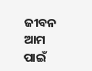ଜୀବନ ଆମ ପାଇଁ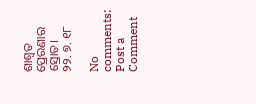ଶାଶ୍ୱତ ପ୍ରେରଣାର ସ୍ରୋତ।
୨୨. ୭. ୧୮

No comments:
Post a Comment